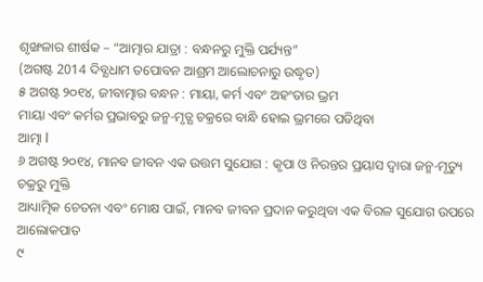ଶୃଙ୍ଖଳାର ଶୀର୍ଷକ – “ଆତ୍ମାର ଯାତ୍ରା : ବନ୍ଧନରୁ ମୁକ୍ତି ପର୍ଯ୍ୟନ୍ତ”
(ଅଗଷ୍ଟ 2014 ଦିବ୍ଯଧାମ ତପୋବନ ଆଶ୍ରମ ଆଲୋଚନାରୁ ଉଦ୍ଧୃତ)
୫ ଅଗଷ୍ଟ ୨୦୧୪, ଜୀବାତ୍ମାର ବନ୍ଧନ : ମାୟା, କର୍ମ ଏବଂ ଅହଂତାର ଭ୍ରମ
ମାୟା ଏବଂ କର୍ମର ପ୍ରଭାବରୁ ଜନ୍ମ-ମୃତ୍ଯ ଚକ୍ରରେ ବାନ୍ଧି ହୋଇ ଭ୍ରମରେ ପଡିଥିବା
ଆତ୍ମା I
୬ ଅଗଷ୍ଟ ୨୦୧୪, ମାନବ ଜୀବନ ଏକ ଉତ୍ତମ ସୁଯୋଗ : କୃପା ଓ ନିରନ୍ତର ପ୍ରୟାସ ଦ୍ୱାରା ଜନ୍ମ-ମୃତ୍ୟୁ ଚକ୍ରରୁ ମୁକ୍ତି
ଆଧ୍ୟାତ୍ମିକ ଚେତନା ଏବଂ ମୋକ୍ଷ ପାଇଁ, ମାନବ ଜୀବନ ପ୍ରଦାନ କରୁଥିବା ଏକ ବିରଳ ସୁଯୋଗ ଉପରେ ଆଲୋକପାତ
୯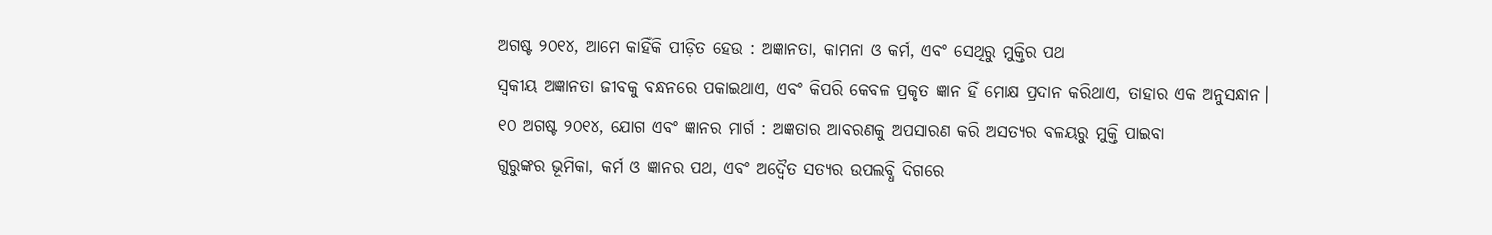ଅଗଷ୍ଟ ୨୦୧୪, ଆମେ କାହିଁକି ପୀଡ଼ିତ ହେଉ : ଅଜ୍ଞାନତା, କାମନା ଓ କର୍ମ, ଏବଂ ସେଥିରୁ ମୁକ୍ତିର ପଥ
ସ୍ଵକୀୟ ଅଜ୍ଞାନତା ଜୀବକୁ ବନ୍ଧନରେ ପକାଇଥାଏ, ଏବଂ କିପରି କେବଳ ପ୍ରକୃତ ଜ୍ଞାନ ହିଁ ମୋକ୍ଷ ପ୍ରଦାନ କରିଥାଏ, ତାହାର ଏକ ଅନୁସନ୍ଧାନ।
୧୦ ଅଗଷ୍ଟ ୨୦୧୪, ଯୋଗ ଏବଂ ଜ୍ଞାନର ମାର୍ଗ : ଅଜ୍ଞତାର ଆବରଣକୁ ଅପସାରଣ କରି ଅସତ୍ୟର ବଳୟରୁ ମୁକ୍ତି ପାଇବା
ଗୁରୁଙ୍କର ଭୂମିକା, କର୍ମ ଓ ଜ୍ଞାନର ପଥ, ଏବଂ ଅଦ୍ୱୈତ ସତ୍ୟର ଉପଲବ୍ଧି ଦିଗରେ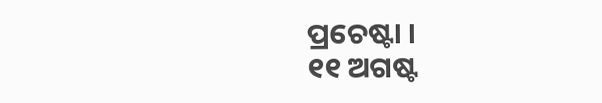ପ୍ରଚେଷ୍ଟା ।
୧୧ ଅଗଷ୍ଟ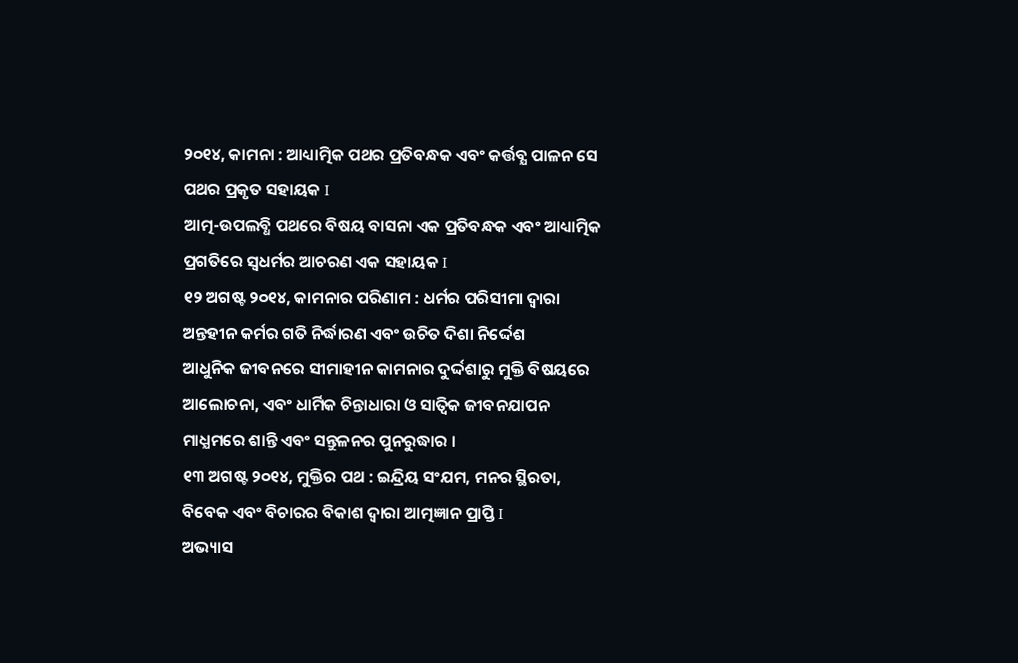୨୦୧୪, କାମନା : ଆଧ୍ୟାତ୍ମିକ ପଥର ପ୍ରତିବନ୍ଧକ ଏବଂ କର୍ତ୍ତବ୍ଯ ପାଳନ ସେ ପଥର ପ୍ରକୃତ ସହାୟକ I
ଆତ୍ମ-ଉପଲବ୍ଧି ପଥରେ ବିଷୟ ବାସନା ଏକ ପ୍ରତିବନ୍ଧକ ଏବଂ ଆଧ୍ୟାତ୍ମିକ ପ୍ରଗତିରେ ସ୍ୱଧର୍ମର ଆଚରଣ ଏକ ସହାୟକ I
୧୨ ଅଗଷ୍ଟ ୨୦୧୪, କାମନାର ପରିଣାମ : ଧର୍ମର ପରିସୀମା ଦ୍ୱାରା ଅନ୍ତହୀନ କର୍ମର ଗତି ନିର୍ଦ୍ଧାରଣ ଏବଂ ଉଚିତ ଦିଶା ନିର୍ଦ୍ଦେଶ
ଆଧୁନିକ ଜୀବନରେ ସୀମାହୀନ କାମନାର ଦୁର୍ଦ୍ଦଶାରୁ ମୁକ୍ତି ବିଷୟରେ ଆଲୋଚନା, ଏବଂ ଧାର୍ମିକ ଚିନ୍ତାଧାରା ଓ ସାତ୍ଵିକ ଜୀବନଯାପନ ମାଧ୍ଯମରେ ଶାନ୍ତି ଏବଂ ସନ୍ତୁଳନର ପୁନରୁଦ୍ଧାର ।
୧୩ ଅଗଷ୍ଟ ୨୦୧୪, ମୁକ୍ତିର ପଥ : ଇନ୍ଦ୍ରିୟ ସଂଯମ, ମନର ସ୍ଥିରତା, ବିବେକ ଏବଂ ବିଚାରର ବିକାଶ ଦ୍ଵାରା ଆତ୍ମଜ୍ଞାନ ପ୍ରାପ୍ତି I
ଅଭ୍ୟାସ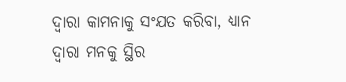ଦ୍ୱାରା କାମନାକୁ ସଂଯତ କରିବା, ଧ୍ୟାନ ଦ୍ୱାରା ମନକୁ ସ୍ଥିର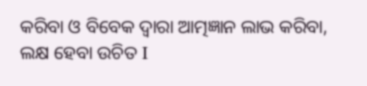କରିବା ଓ ବିବେକ ଦ୍ୱାରା ଆତ୍ମଜ୍ଞାନ ଲାଭ କରିବା, ଲକ୍ଷ ହେବା ଉଚିତ I